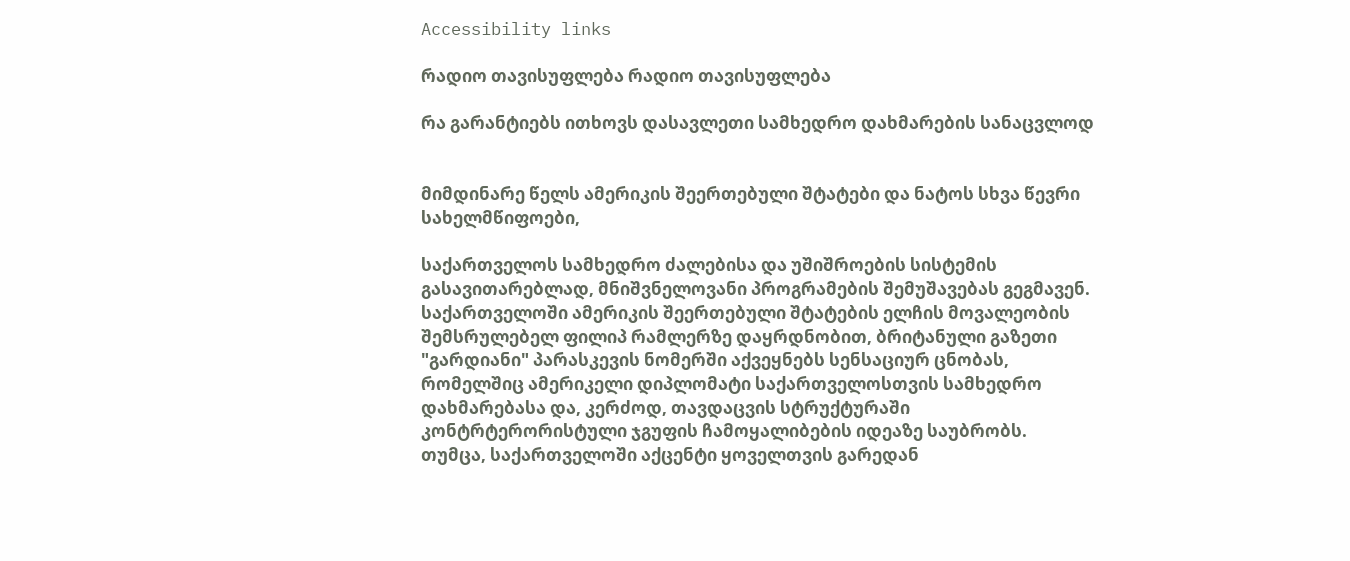Accessibility links

რადიო თავისუფლება რადიო თავისუფლება

რა გარანტიებს ითხოვს დასავლეთი სამხედრო დახმარების სანაცვლოდ


მიმდინარე წელს ამერიკის შეერთებული შტატები და ნატოს სხვა წევრი სახელმწიფოები,

საქართველოს სამხედრო ძალებისა და უშიშროების სისტემის გასავითარებლად, მნიშვნელოვანი პროგრამების შემუშავებას გეგმავენ. საქართველოში ამერიკის შეერთებული შტატების ელჩის მოვალეობის შემსრულებელ ფილიპ რამლერზე დაყრდნობით, ბრიტანული გაზეთი "გარდიანი" პარასკევის ნომერში აქვეყნებს სენსაციურ ცნობას, რომელშიც ამერიკელი დიპლომატი საქართველოსთვის სამხედრო დახმარებასა და, კერძოდ, თავდაცვის სტრუქტურაში კონტრტერორისტული ჯგუფის ჩამოყალიბების იდეაზე საუბრობს.
თუმცა, საქართველოში აქცენტი ყოველთვის გარედან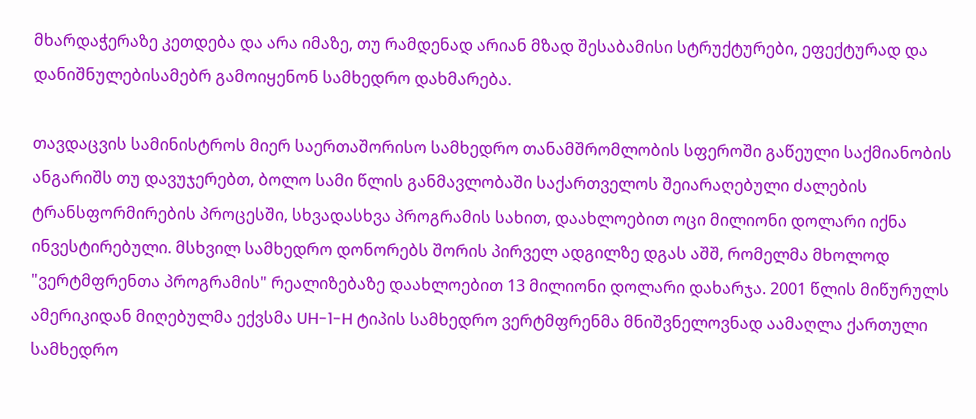მხარდაჭერაზე კეთდება და არა იმაზე, თუ რამდენად არიან მზად შესაბამისი სტრუქტურები, ეფექტურად და დანიშნულებისამებრ გამოიყენონ სამხედრო დახმარება.

თავდაცვის სამინისტროს მიერ საერთაშორისო სამხედრო თანამშრომლობის სფეროში გაწეული საქმიანობის ანგარიშს თუ დავუჯერებთ, ბოლო სამი წლის განმავლობაში საქართველოს შეიარაღებული ძალების ტრანსფორმირების პროცესში, სხვადასხვა პროგრამის სახით, დაახლოებით ოცი მილიონი დოლარი იქნა ინვესტირებული. მსხვილ სამხედრო დონორებს შორის პირველ ადგილზე დგას აშშ, რომელმა მხოლოდ "ვერტმფრენთა პროგრამის" რეალიზებაზე დაახლოებით 13 მილიონი დოლარი დახარჯა. 2001 წლის მიწურულს ამერიკიდან მიღებულმა ექვსმა UH-1-H ტიპის სამხედრო ვერტმფრენმა მნიშვნელოვნად აამაღლა ქართული სამხედრო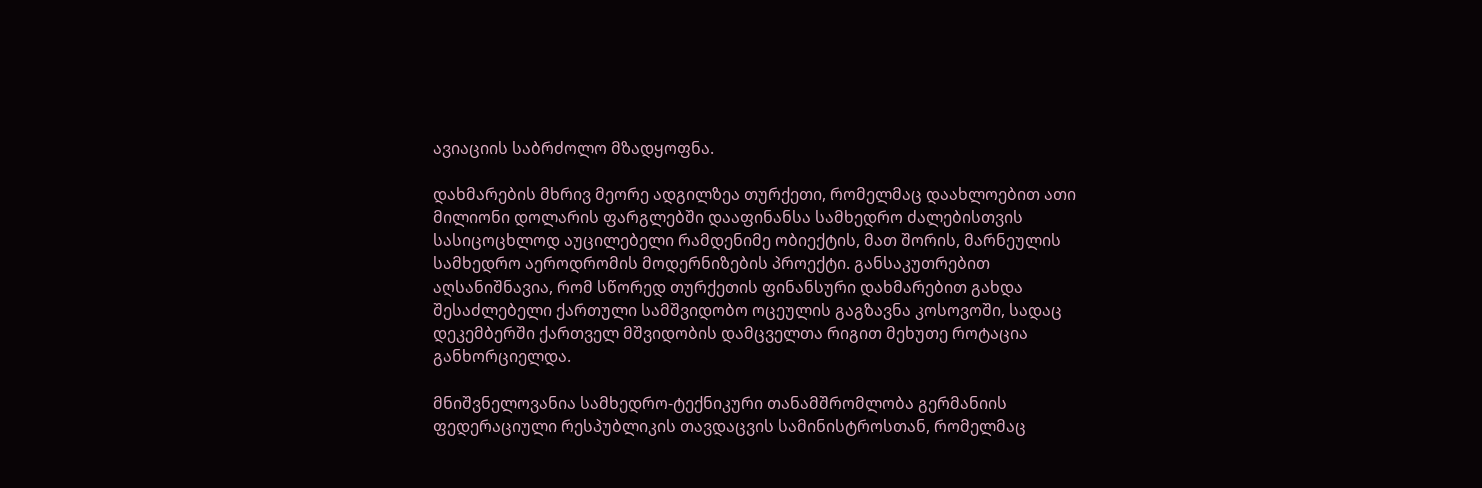ავიაციის საბრძოლო მზადყოფნა.

დახმარების მხრივ მეორე ადგილზეა თურქეთი, რომელმაც დაახლოებით ათი მილიონი დოლარის ფარგლებში დააფინანსა სამხედრო ძალებისთვის სასიცოცხლოდ აუცილებელი რამდენიმე ობიექტის, მათ შორის, მარნეულის სამხედრო აეროდრომის მოდერნიზების პროექტი. განსაკუთრებით აღსანიშნავია, რომ სწორედ თურქეთის ფინანსური დახმარებით გახდა შესაძლებელი ქართული სამშვიდობო ოცეულის გაგზავნა კოსოვოში, სადაც დეკემბერში ქართველ მშვიდობის დამცველთა რიგით მეხუთე როტაცია განხორციელდა.

მნიშვნელოვანია სამხედრო-ტექნიკური თანამშრომლობა გერმანიის ფედერაციული რესპუბლიკის თავდაცვის სამინისტროსთან, რომელმაც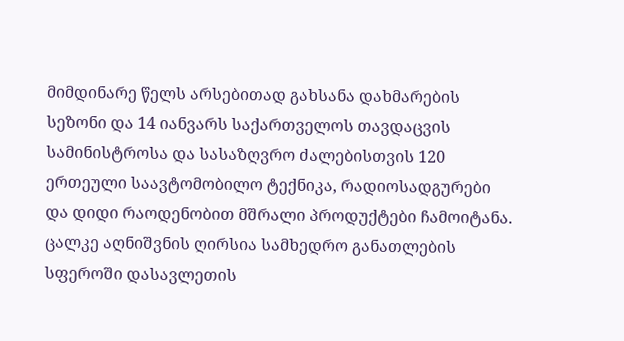მიმდინარე წელს არსებითად გახსანა დახმარების სეზონი და 14 იანვარს საქართველოს თავდაცვის სამინისტროსა და სასაზღვრო ძალებისთვის 120 ერთეული საავტომობილო ტექნიკა, რადიოსადგურები და დიდი რაოდენობით მშრალი პროდუქტები ჩამოიტანა.
ცალკე აღნიშვნის ღირსია სამხედრო განათლების სფეროში დასავლეთის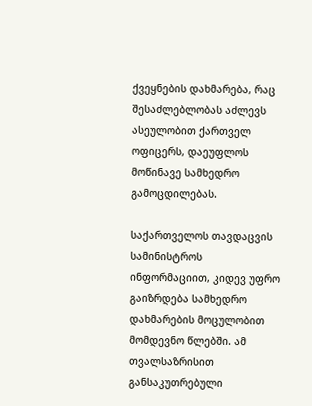ქვეყნების დახმარება, რაც შესაძლებლობას აძლევს ასეულობით ქართველ ოფიცერს, დაეუფლოს მოწინავე სამხედრო გამოცდილებას.

საქართველოს თავდაცვის სამინისტროს ინფორმაციით, კიდევ უფრო გაიზრდება სამხედრო დახმარების მოცულობით მომდევნო წლებში. ამ თვალსაზრისით განსაკუთრებული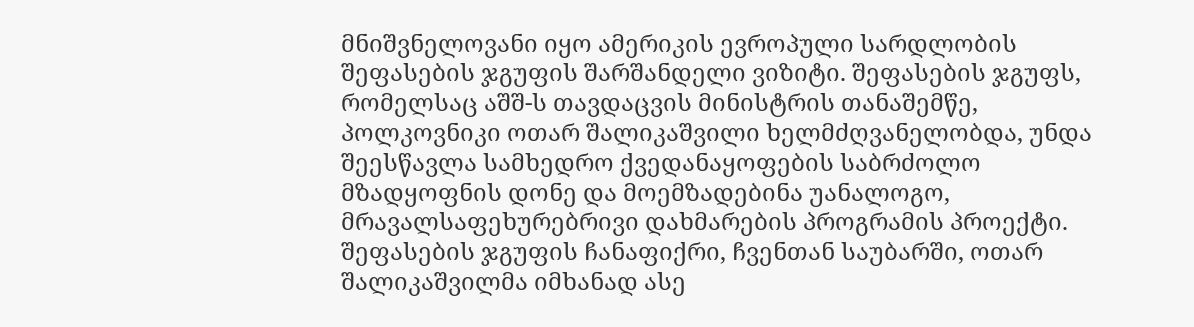მნიშვნელოვანი იყო ამერიკის ევროპული სარდლობის შეფასების ჯგუფის შარშანდელი ვიზიტი. შეფასების ჯგუფს, რომელსაც აშშ-ს თავდაცვის მინისტრის თანაშემწე, პოლკოვნიკი ოთარ შალიკაშვილი ხელმძღვანელობდა, უნდა შეესწავლა სამხედრო ქვედანაყოფების საბრძოლო მზადყოფნის დონე და მოემზადებინა უანალოგო, მრავალსაფეხურებრივი დახმარების პროგრამის პროექტი. შეფასების ჯგუფის ჩანაფიქრი, ჩვენთან საუბარში, ოთარ შალიკაშვილმა იმხანად ასე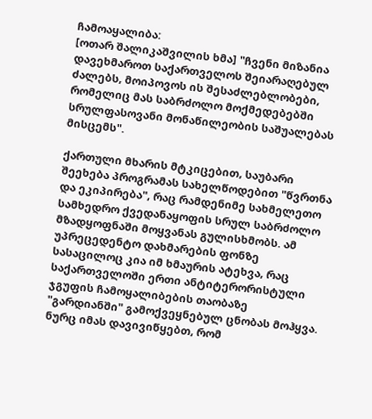ჩამოაყალიბა:
[ოთარ შალიკაშვილის ხმა] "ჩვენი მიზანია დავეხმაროთ საქართველოს შეიარაღებულ ძალებს, მოიპოვოს ის შესაძლებლობები, რომელიც მას საბრძოლო მოქმედებებში სრულფასოვანი მონაწილეობის საშუალებას მისცემს".

ქართული მხარის მტკიცებით, საუბარი შეეხება პროგრამას სახელწოდებით "წვრთნა და ეკიპირება", რაც რამდენიმე სახმელეთო სამხედრო ქვედანაყოფის სრულ საბრძოლო მზადყოფნაში მოყვანას გულისხმობს. ამ უპრეცედენტო დახმარების ფონზე სასაცილოც კია იმ ხმაურის ატეხვა, რაც საქართველოში ერთი ანტიტერორისტული ჯგუფის ჩამოყალიბების თაობაზე "გარდიანში" გამოქვეყნებულ ცნობას მოჰყვა.
ნურც იმას დავივიწყებთ, რომ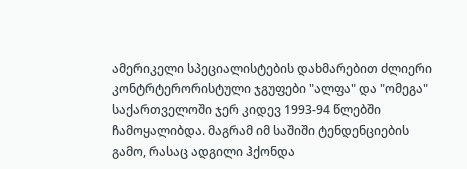ამერიკელი სპეციალისტების დახმარებით ძლიერი კონტრტერორისტული ჯგუფები "ალფა" და "ომეგა" საქართველოში ჯერ კიდევ 1993-94 წლებში ჩამოყალიბდა. მაგრამ იმ საშიში ტენდენციების გამო, რასაც ადგილი ჰქონდა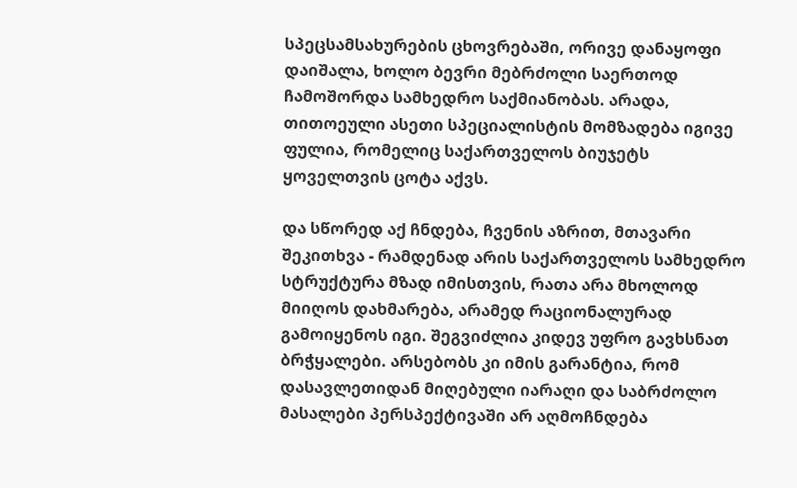სპეცსამსახურების ცხოვრებაში, ორივე დანაყოფი დაიშალა, ხოლო ბევრი მებრძოლი საერთოდ ჩამოშორდა სამხედრო საქმიანობას. არადა, თითოეული ასეთი სპეციალისტის მომზადება იგივე ფულია, რომელიც საქართველოს ბიუჯეტს ყოველთვის ცოტა აქვს.

და სწორედ აქ ჩნდება, ჩვენის აზრით, მთავარი შეკითხვა - რამდენად არის საქართველოს სამხედრო სტრუქტურა მზად იმისთვის, რათა არა მხოლოდ მიიღოს დახმარება, არამედ რაციონალურად გამოიყენოს იგი. შეგვიძლია კიდევ უფრო გავხსნათ ბრჭყალები. არსებობს კი იმის გარანტია, რომ დასავლეთიდან მიღებული იარაღი და საბრძოლო მასალები პერსპექტივაში არ აღმოჩნდება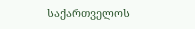საქართველოს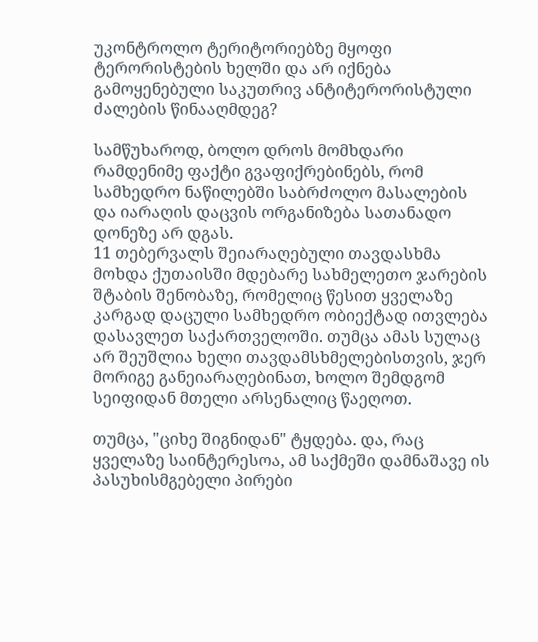უკონტროლო ტერიტორიებზე მყოფი ტერორისტების ხელში და არ იქნება გამოყენებული საკუთრივ ანტიტერორისტული ძალების წინააღმდეგ?

სამწუხაროდ, ბოლო დროს მომხდარი რამდენიმე ფაქტი გვაფიქრებინებს, რომ სამხედრო ნაწილებში საბრძოლო მასალების და იარაღის დაცვის ორგანიზება სათანადო დონეზე არ დგას.
11 თებერვალს შეიარაღებული თავდასხმა მოხდა ქუთაისში მდებარე სახმელეთო ჯარების შტაბის შენობაზე, რომელიც წესით ყველაზე კარგად დაცული სამხედრო ობიექტად ითვლება დასავლეთ საქართველოში. თუმცა ამას სულაც არ შეუშლია ხელი თავდამსხმელებისთვის, ჯერ მორიგე განეიარაღებინათ, ხოლო შემდგომ სეიფიდან მთელი არსენალიც წაეღოთ.

თუმცა, "ციხე შიგნიდან" ტყდება. და, რაც ყველაზე საინტერესოა, ამ საქმეში დამნაშავე ის პასუხისმგებელი პირები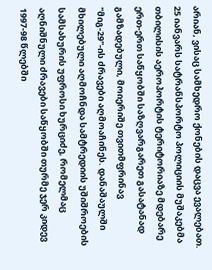არიან, ვისაც სამხედრო ქონების დაცვა ევალებათ.
25 იანვარს სატრანსპორტო პოლიციის მუშაკებმა თბილისის აეროპორტის ტერიტორიაზე მდებარე ერთ-ერთ საწყობში საზღვარგარეთ გასატანად გამზადებული, მოიერიშე თვითმფრინავ "მიგ-29"-ის ძრავები აღმოაჩინეს. დანაშაულში მხილებული აღმოჩნდა სამტრედიის უშიშროების სამსახურის უფროსი ხურციძე, რომელმაც აღნიშნული ძრავები საწყობში თურმე ჯერ კიდევ 1997-98 წლებში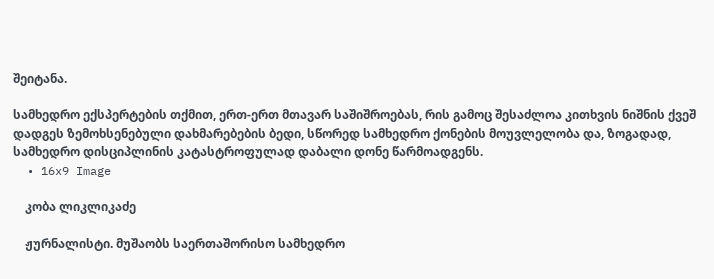შეიტანა.

სამხედრო ექსპერტების თქმით, ერთ-ერთ მთავარ საშიშროებას, რის გამოც შესაძლოა კითხვის ნიშნის ქვეშ დადგეს ზემოხსენებული დახმარებების ბედი, სწორედ სამხედრო ქონების მოუვლელობა და, ზოგადად, სამხედრო დისციპლინის კატასტროფულად დაბალი დონე წარმოადგენს.
  • 16x9 Image

    კობა ლიკლიკაძე

    ჟურნალისტი. მუშაობს საერთაშორისო სამხედრო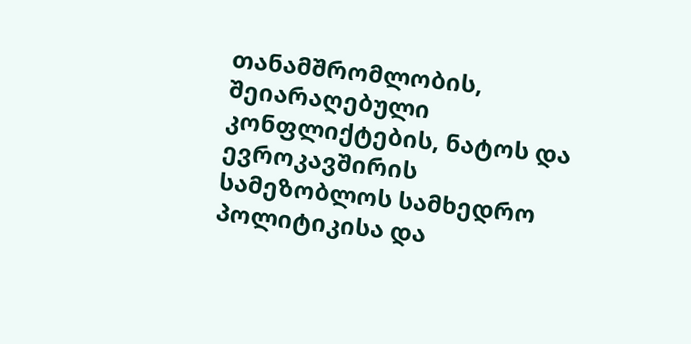თანამშრომლობის, შეიარაღებული კონფლიქტების, ნატოს და ევროკავშირის სამეზობლოს სამხედრო პოლიტიკისა და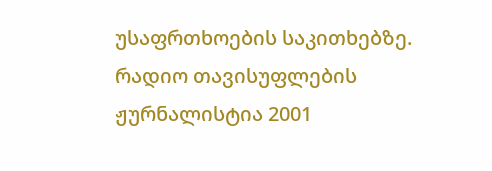უსაფრთხოების საკითხებზე. რადიო თავისუფლების ჟურნალისტია 2001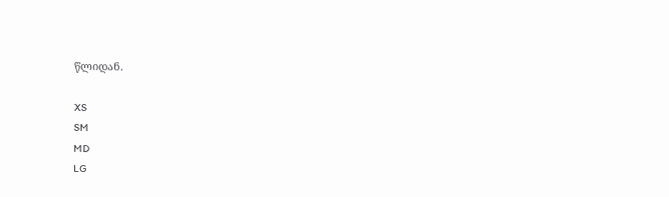წლიდან.

XS
SM
MD
LG